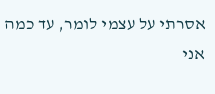אסרתי על עצמי לומר, עד כמה אני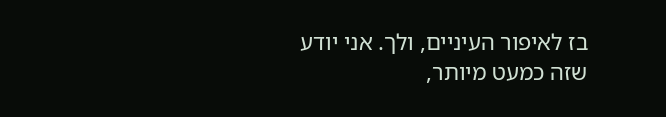בז לאיפור העיניים, ולך. אני יודע שזה כמעט מיותר,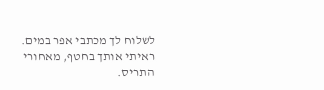לשלוח לך מכתבי אפר במים.
ראיתי אותך בחטף, מאחורי התריס.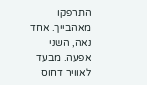התרפקו מאהבייך. אחד נאה, השני אפעה. מבעד לאוויר דחוס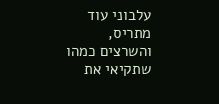עלבוני עוד מתריס, והשרצים כמהו שתקיאי את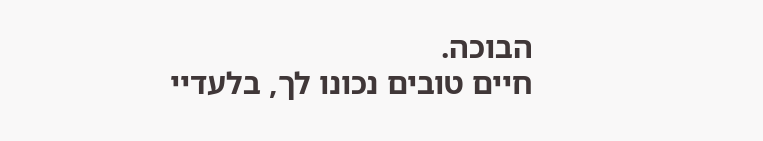הבוכה.
חיים טובים נכונו לך, בלעדיי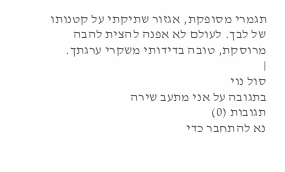תגמרי מסופקת, אגזור שתיקתי על קטנותו של לבך. לעולם לא אפנה להצית להבה מרוסקת, טובה בדידותי משקרי ערגתך.
|
סול נוי
בתגובה על אני מתעב שירה
תגובות (0)
נא להתחבר כדי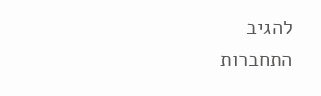להגיב
התחברות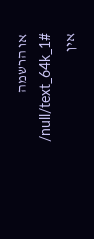או הרשמה
/null/text_64k_1#
אין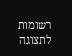רשומות לתצוגה